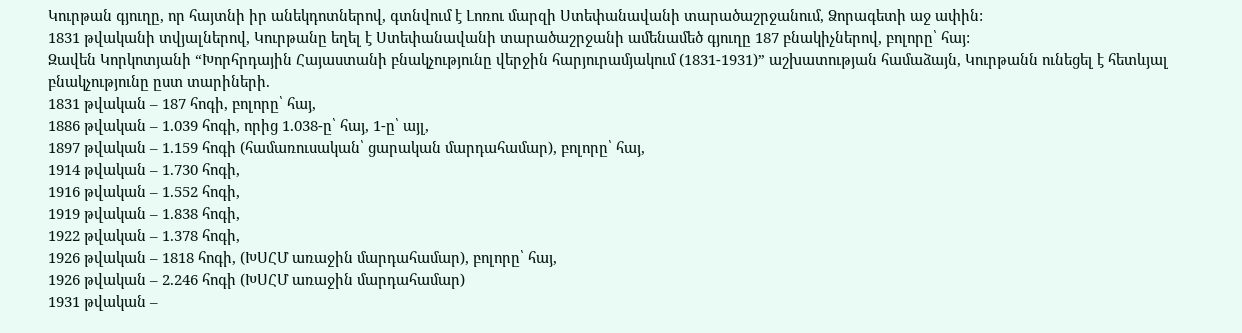Կուրթան գյուղը, որ հայտնի իր անեկդոտներով, գտնվում է Լոռու մարզի Ստեփանավանի տարածաշրջանում, Ձորագետի աջ ափին:
1831 թվականի տվյալներով, Կուրթանը եղել է Ստեփանավանի տարածաշրջանի ամենամեծ գյուղը 187 բնակիչներով, բոլորը՝ հայ:
Զավեն Կորկոտյանի “Խորհրդային Հայաստանի բնակչությունը վերջին հարյուրամյակում (1831-1931)” աշխատության համաձայն, Կուրթանն ունեցել է հետևյալ բնակչությունը ըստ տարիների.
1831 թվական – 187 հոգի, բոլորը՝ հայ,
1886 թվական – 1.039 հոգի, որից 1.038-ը՝ հայ, 1-ը՝ այլ,
1897 թվական – 1.159 հոգի (համառուսական՝ ցարական մարդահամար), բոլորը՝ հայ,
1914 թվական – 1.730 հոգի,
1916 թվական – 1.552 հոգի,
1919 թվական – 1.838 հոգի,
1922 թվական – 1.378 հոգի,
1926 թվական – 1818 հոգի, (ԽՍՀՄ առաջին մարդահամար), բոլորը՝ հայ,
1926 թվական – 2.246 հոգի (ԽՍՀՄ առաջին մարդահամար)
1931 թվական –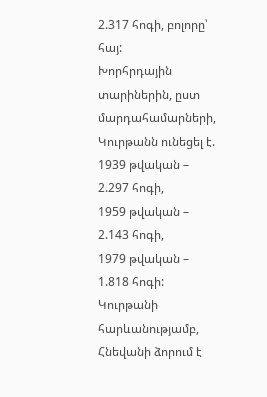2.317 հոգի, բոլորը՝ հայ:
Խորհրդային տարիներին, ըստ մարդահամարների, Կուրթանն ունեցել է.
1939 թվական – 2.297 հոգի,
1959 թվական – 2.143 հոգի,
1979 թվական – 1.818 հոգի:
Կուրթանի հարևանությամբ, Հնեվանի ձորում է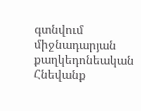գտնվում միջնադարյան քաղկեդոնեական Հնեվանք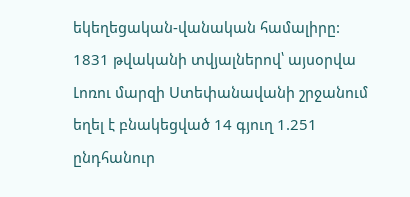եկեղեցական-վանական համալիրը:
1831 թվականի տվյալներով՝ այսօրվա Լոռու մարզի Ստեփանավանի շրջանում եղել է բնակեցված 14 գյուղ 1.251 ընդհանուր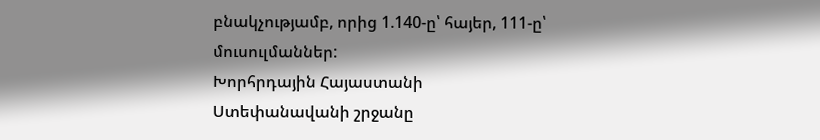բնակչությամբ, որից 1.140-ը՝ հայեր, 111-ը՝ մուսուլմաններ:
Խորհրդային Հայաստանի Ստեփանավանի շրջանը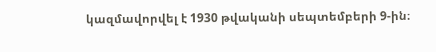կազմավորվել է 1930 թվականի սեպտեմբերի 9-ին։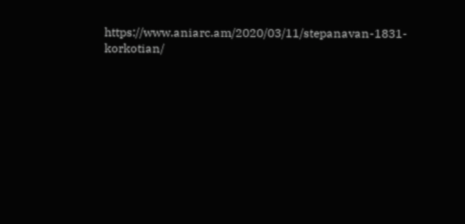https://www.aniarc.am/2020/03/11/stepanavan-1831-korkotian/